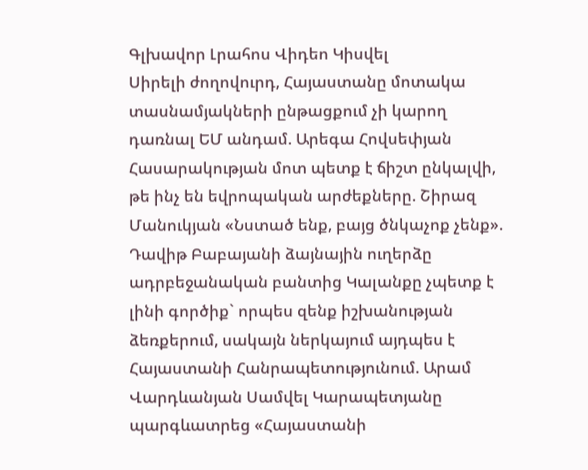Գլխավոր Լրահոս Վիդեո Կիսվել
Սիրելի ժողովուրդ, Հայաստանը մոտակա տասնամյակների ընթացքում չի կարող դառնալ ԵՄ անդամ. Արեգա Հովսեփյան Հասարակության մոտ պետք է ճիշտ ընկալվի, թե ինչ են եվրոպական արժեքները. Շիրազ Մանուկյան «Նստած ենք, բայց ծնկաչոք չենք». Դավիթ Բաբայանի ձայնային ուղերձը ադրբեջանական բանտից Կալանքը չպետք է լինի գործիք` որպես զենք իշխանության ձեռքերում, սակայն ներկայում այդպես է Հայաստանի Հանրապետությունում. Արամ Վարդևանյան Սամվել Կարապետյանը պարգևատրեց «Հայաստանի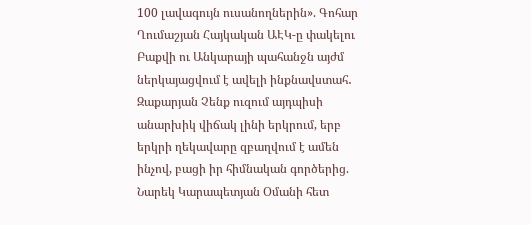100 լավագույն ուսանողներին». Գոհար Ղումաշյան Հայկական ԱԷԿ-ը փակելու Բաքվի ու Անկարայի պահանջն այժմ ներկայացվում է ավելի ինքնավստահ․ Զաքարյան Չենք ուզում այդպիսի անարխիկ վիճակ լինի երկրում, երբ երկրի ղեկավարը զբաղվում է ամեն ինչով, բացի իր հիմնական գործերից. Նարեկ Կարապետյան Օմանի հետ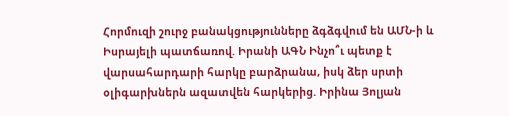Հորմուզի շուրջ բանակցությունները ձգձգվում են ԱՄՆ-ի և Իսրայելի պատճառով. Իրանի ԱԳՆ Ինչո՞ւ պետք է վարսահարդարի հարկը բարձրանա, իսկ ձեր սրտի օլիգարխներն ազատվեն հարկերից. Իրինա Յոլյան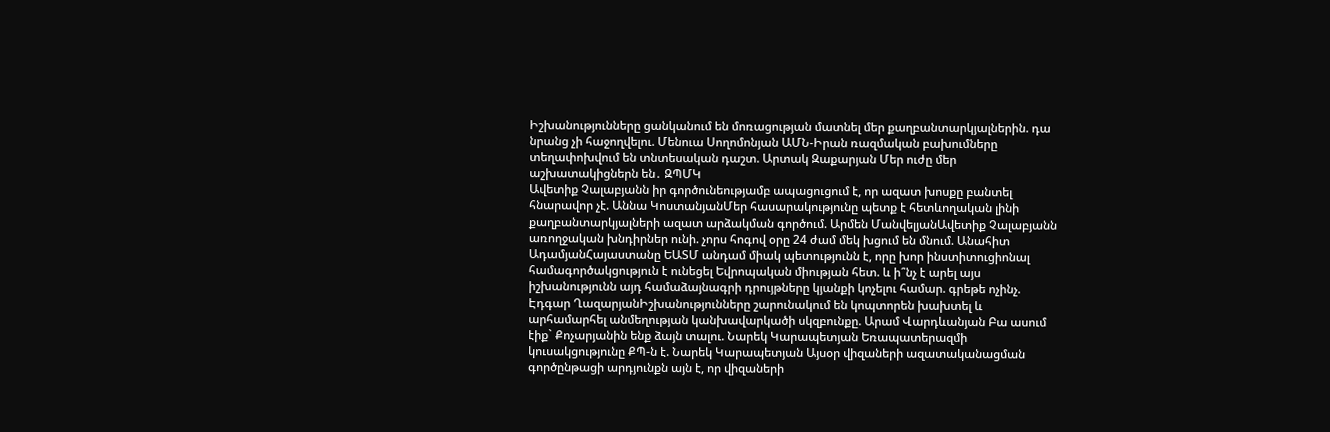Իշխանությունները ցանկանում են մոռացության մատնել մեր քաղբանտարկյալներին. դա նրանց չի հաջողվելու. Մենուա Սողոմոնյան ԱՄՆ-Իրան ռազմական բախումները տեղափոխվում են տնտեսական դաշտ. Արտակ Զաքարյան Մեր ուժը մեր աշխատակիցներն են․ ԶՊՄԿ
Ավետիք Չալաբյանն իր գործունեությամբ ապացուցում է, որ ազատ խոսքը բանտել հնարավոր չէ. Աննա ԿոստանյանՄեր հասարակությունը պետք է հետևողական լինի քաղբանտարկյալների ազատ արձակման գործում. Արմեն ՄանվելյանԱվետիք Չալաբյանն առողջական խնդիրներ ունի. չորս հոգով օրը 24 ժամ մեկ խցում են մնում. Անահիտ ԱդամյանՀայաստանը ԵԱՏՄ անդամ միակ պետությունն է, որը խոր ինստիտուցիոնալ համագործակցություն է ունեցել Եվրոպական միության հետ. և ի՞նչ է արել այս իշխանությունն այդ համաձայնագրի դրույթները կյանքի կոչելու համար. գրեթե ոչինչ. Էդգար ՂազարյանԻշխանությունները շարունակում են կոպտորեն խախտել և արհամարհել անմեղության կանխավարկածի սկզբունքը. Արամ Վարդևանյան Բա ասում էիք` Քոչարյանին ենք ձայն տալու. Նարեկ Կարապետյան Եռապատերազմի կուսակցությունը ՔՊ-ն է. Նարեկ Կարապետյան Այսօր վիզաների ազատականացման գործընթացի արդյունքն այն է, որ վիզաների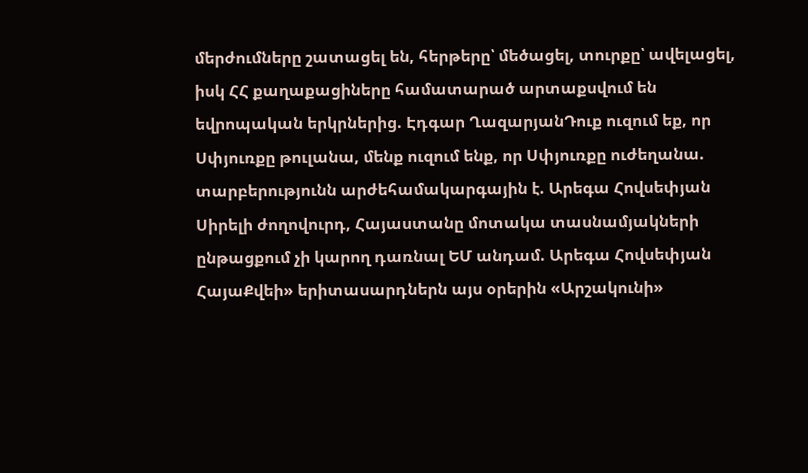մերժումները շատացել են, հերթերը՝ մեծացել, տուրքը՝ ավելացել, իսկ ՀՀ քաղաքացիները համատարած արտաքսվում են եվրոպական երկրներից. Էդգար ՂազարյանԴուք ուզում եք, որ Սփյուռքը թուլանա, մենք ուզում ենք, որ Սփյուռքը ուժեղանա. տարբերությունն արժեհամակարգային է. Արեգա Հովսեփյան Սիրելի ժողովուրդ, Հայաստանը մոտակա տասնամյակների ընթացքում չի կարող դառնալ ԵՄ անդամ. Արեգա Հովսեփյան ՀայաՔվեի» երիտասարդներն այս օրերին «Արշակունի»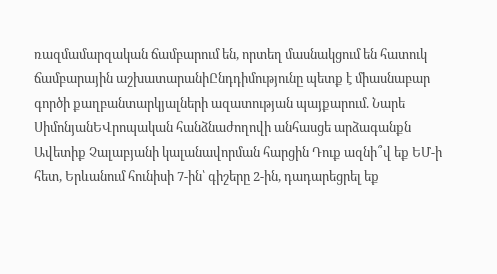ռազմամարզական ճամբարում են, որտեղ մասնակցում են հատուկ ճամբարային աշխատարանիԸնդդիմությունը պետք է միասնաբար գործի քաղբանտարկյալների ազատության պայքարում. Նարե ՍիմոնյանԵՎրոպական հանձնաժողովի անհասցե արձագանքն Ավետիք Չալաբյանի կալանավորման հարցին Դուք ազնի՞վ եք ԵՄ-ի հետ, Երևանում հունիսի 7-ին՝ գիշերը 2-ին, դադարեցրել եք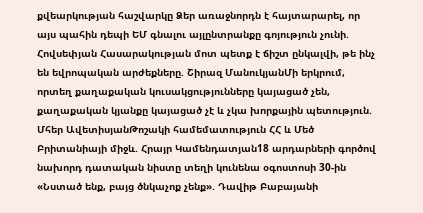քվեարկության հաշվարկը Ձեր առաջնորդն է հայտարարել, որ այս պահին դեպի ԵՄ գնալու այլընտրանքը գոյություն չունի. Հովսեփյան Հասարակության մոտ պետք է ճիշտ ընկալվի, թե ինչ են եվրոպական արժեքները. Շիրազ ՄանուկյանՄի երկրում, որտեղ քաղաքական կուսակցությունները կայացած չեն, քաղաքական կյանքը կայացած չէ և չկա խորքային պետություն. Մհեր ԱվետիսյանԹոշակի համեմատություն ՀՀ և Մեծ Բրիտանիայի միջև. Հրայր Կամենդատյան18 արդարների գործով նախորդ դատական նիստը տեղի կունենա օգոստոսի 30-ին «Նստած ենք, բայց ծնկաչոք չենք». Դավիթ Բաբայանի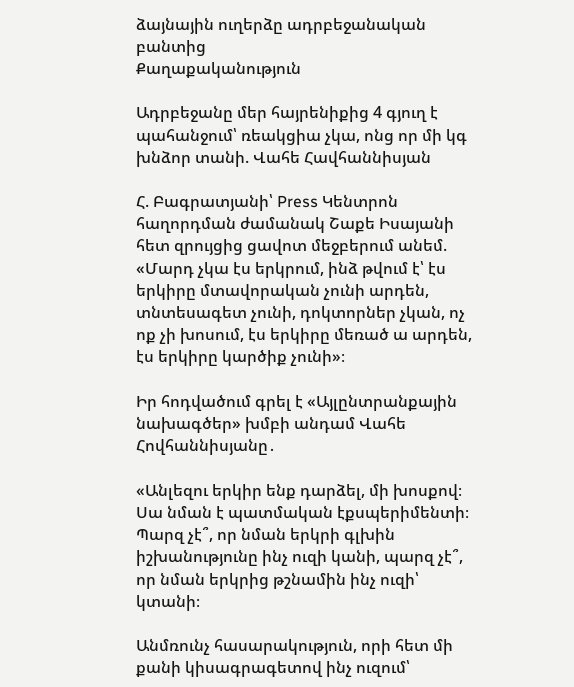ձայնային ուղերձը ադրբեջանական բանտից
Քաղաքականություն

Ադրբեջանը մեր հայրենիքից 4 գյուղ է պահանջում՝ ռեակցիա չկա, ոնց որ մի կգ խնձոր տանի. Վահե Հավհաննիսյան

Հ. Բագրատյանի՝ Press Կենտրոն հաղորդման ժամանակ Շաքե Իսայանի հետ զրույցից ցավոտ մեջբերում անեմ. «Մարդ չկա էս երկրում, ինձ թվում է՝ էս երկիրը մտավորական չունի արդեն, տնտեսագետ չունի, դոկտորներ չկան, ոչ ոք չի խոսում, էս երկիրը մեռած ա արդեն, էս երկիրը կարծիք չունի»։

Իր հոդվածում գրել է «Այլընտրանքային նախագծեր» խմբի անդամ Վահե Հովհաննիսյանը․

«Անլեզու երկիր ենք դարձել, մի խոսքով։ Սա նման է պատմական էքսպերիմենտի։
Պարզ չէ՞, որ նման երկրի գլխին իշխանությունը ինչ ուզի կանի, պարզ չէ՞, որ նման երկրից թշնամին ինչ ուզի՝ կտանի։

Անմռունչ հասարակություն, որի հետ մի քանի կիսագրագետով ինչ ուզում՝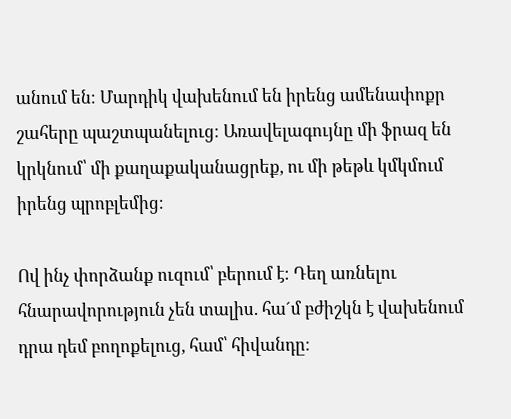անում են։ Մարդիկ վախենում են իրենց ամենափոքր շահերը պաշտպանելուց։ Առավելագույնը մի ֆրազ են կրկնում՝ մի քաղաքականացրեք, ու մի թեթև կմկմում իրենց պրոբլեմից։

Ով ինչ փորձանք ուզում՝ բերում է։ Դեղ առնելու հնարավորություն չեն տալիս. հա´մ բժիշկն է վախենում դրա դեմ բողոքելուց, համ՝ հիվանդը։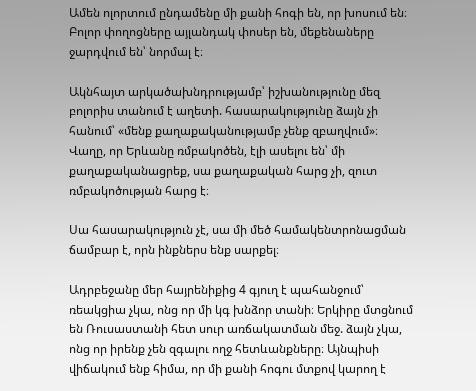Ամեն ոլորտում ընդամենը մի քանի հոգի են, որ խոսում են։ Բոլոր փողոցները այլանդակ փոսեր են, մեքենաները ջարդվում են՝ նորմալ է։

Ակնհայտ արկածախնդրությամբ՝ իշխանությունը մեզ բոլորիս տանում է աղետի. հասարակությունը ձայն չի հանում՝ «մենք քաղաքականությամբ չենք զբաղվում»։ Վաղը, որ Երևանը ռմբակոծեն, էլի ասելու են՝ մի քաղաքականացրեք, սա քաղաքական հարց չի, զուտ ռմբակոծության հարց է։

Սա հասարակություն չէ, սա մի մեծ համակենտրոնացման ճամբար է, որն ինքներս ենք սարքել։

Ադրբեջանը մեր հայրենիքից 4 գյուղ է պահանջում՝ ռեակցիա չկա, ոնց որ մի կգ խնձոր տանի։ Երկիրը մտցնում են Ռուսաստանի հետ սուր առճակատման մեջ. ձայն չկա, ոնց որ իրենք չեն զգալու ողջ հետևանքները։ Այնպիսի վիճակում ենք հիմա, որ մի քանի հոգու մտքով կարող է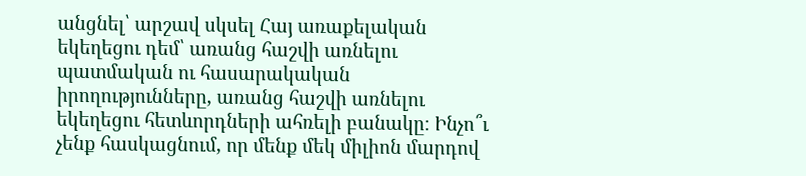անցնել՝ արշավ սկսել Հայ առաքելական եկեղեցու դեմ՝ առանց հաշվի առնելու պատմական ու հասարակական իրողությունները, առանց հաշվի առնելու եկեղեցու հետևորդների ահռելի բանակը։ Ինչո՞ւ չենք հասկացնում, որ մենք մեկ միլիոն մարդով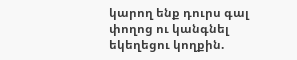կարող ենք դուրս գալ փողոց ու կանգնել եկեղեցու կողքին.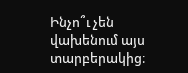Ինչո՞ւ չեն վախենում այս տարբերակից։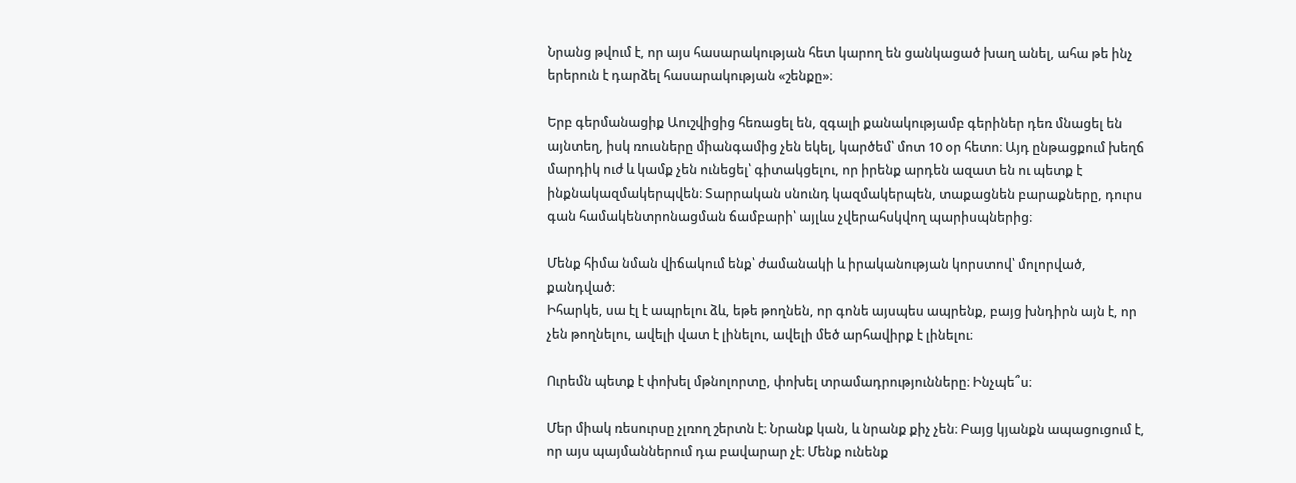Նրանց թվում է, որ այս հասարակության հետ կարող են ցանկացած խաղ անել, ահա թե ինչ երերուն է դարձել հասարակության «շենքը»։

Երբ գերմանացիք Աուշվիցից հեռացել են, զգալի քանակությամբ գերիներ դեռ մնացել են այնտեղ, իսկ ռուսները միանգամից չեն եկել, կարծեմ՝ մոտ 10 օր հետո։ Այդ ընթացքում խեղճ մարդիկ ուժ և կամք չեն ունեցել՝ գիտակցելու, որ իրենք արդեն ազատ են ու պետք է ինքնակազմակերպվեն։ Տարրական սնունդ կազմակերպեն, տաքացնեն բարաքները, դուրս գան համակենտրոնացման ճամբարի՝ այլևս չվերահսկվող պարիսպներից։

Մենք հիմա նման վիճակում ենք՝ ժամանակի և իրականության կորստով՝ մոլորված, քանդված։
Իհարկե, սա էլ է ապրելու ձև, եթե թողնեն, որ գոնե այսպես ապրենք, բայց խնդիրն այն է, որ չեն թողնելու, ավելի վատ է լինելու, ավելի մեծ արհավիրք է լինելու։

Ուրեմն պետք է փոխել մթնոլորտը, փոխել տրամադրությունները։ Ինչպե՞ս։

Մեր միակ ռեսուրսը չլռող շերտն է։ Նրանք կան, և նրանք քիչ չեն։ Բայց կյանքն ապացուցում է, որ այս պայմաններում դա բավարար չէ։ Մենք ունենք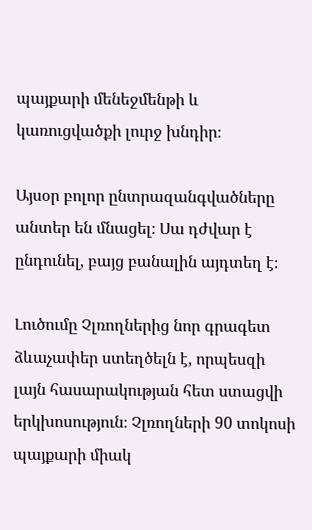պայքարի մենեջմենթի և կառուցվածքի լուրջ խնդիր։

Այսօր բոլոր ընտրազանգվածները անտեր են մնացել։ Սա դժվար է ընդունել, բայց բանալին այդտեղ է։

Լուծումը Չլռողներից նոր գրագետ ձևաչափեր ստեղծելն է, որպեսզի լայն հասարակության հետ ստացվի երկխոսություն։ Չլռողների 90 տոկոսի պայքարի միակ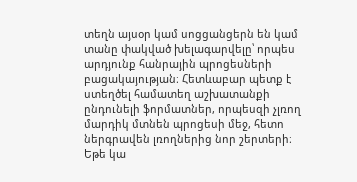տեղն այսօր կամ սոցցանցերն են կամ տանը փակված խելագարվելը՝ որպես արդյունք հանրային պրոցեսների բացակայության։ Հետևաբար պետք է ստեղծել համատեղ աշխատանքի ընդունելի ֆորմատներ, որպեսզի չլռող մարդիկ մտնեն պրոցեսի մեջ, հետո ներգրավեն լռողներից նոր շերտերի։ Եթե կա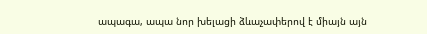ապագա, ապա նոր խելացի ձևաչափերով է միայն այն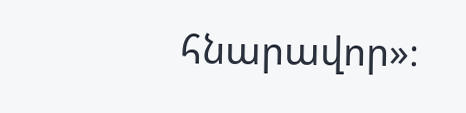հնարավոր»։